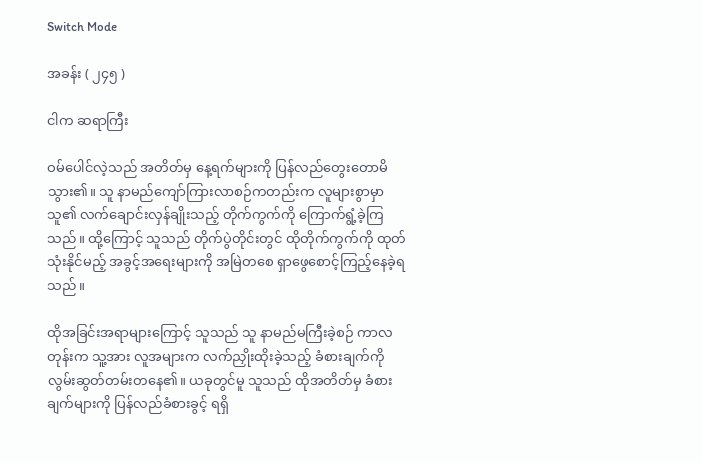Switch Mode

အခန်း ( ၂၄၅ )

ငါက ဆရာကြီး

ဝမ်ပေါင်လဲ့သည် အတိတ်မှ နေ့ရက်များကို ပြန်လည်တွေးတောမိသွား၏။ သူ နာမည်ကျော်ကြားလာစဉ်ကတည်းက လူများစွာမှာ သူ၏ လက်ချောင်းလှန်‌ချိုးသည့် တိုက်ကွက်ကို ကြောက်ရွံ့ခဲ့ကြသည်။ ထို့ကြောင့် သူသည် တိုက်ပွဲတိုင်းတွင် ထိုတိုက်ကွက်ကို ထုတ်သုံးနိုင်မည့် အခွင့်အရေးများကို အမြဲတစေ ရှာဖွေစောင့်ကြည့်နေခဲ့ရသည်။

ထိုအခြင်းအရာများကြောင့် သူသည် သူ နာမည်မကြီးခဲ့စဉ် ကာလတုန်းက သူ့အား လူအများက လက်ညှိုးထိုးခဲ့သည့် ခံစားချက်ကို လွမ်းဆွတ်တမ်းတနေ၏။ ယခုတွင်မူ သူသည် ထိုအတိတ်မှ ခံစားချက်များကို ပြန်လည်ခံစားခွင့် ရရှိ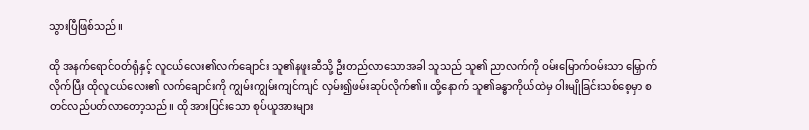သွားပြီဖြစ်သည်။

ထို အနက်ရောင်ဝတ်ရုံနှင့် လူငယ်လေး၏လက်ချောင်း သူ၏နဖူးဆီသို့ ဦးတည်လာသောအခါ သူသည် သူ၏ ညာလက်ကို ဝမ်းမြောက်‌ဝမ်းသာ မြှောက်လိုက်ပြီး ထိုလူငယ်လေး၏ လက်ချောင်းကို ကျွမ်းကျွမ်းကျင်ကျင် လှမ်း၍ဖမ်းဆုပ်လိုက်၏။ ထို့နောက် သူ၏ခန္ဓာကိုယ်ထဲမှ ဝါးမျိုခြင်းသစ်စေ့မှာ စတင်လည်ပတ်လာတော့သည်။ ထို အားပြင်းသော စုပ်ယူအားများ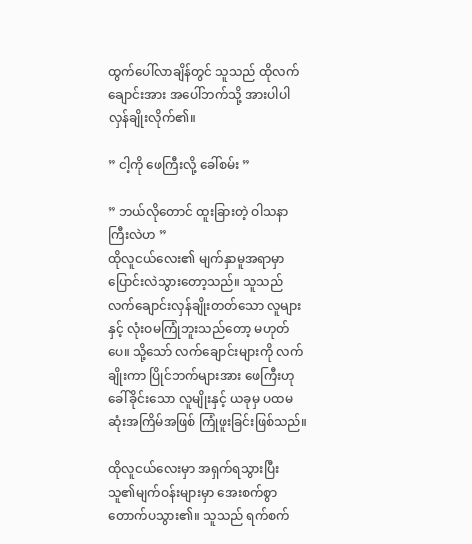ထွက်ပေါ်လာချိန်တွင် သူသည် ထိုလက်ချောင်းအား အပေါ်ဘက်သို့ အားပါပါ လှန်ချိုးလိုက်၏။

” ငါ့ကို ဖေကြီးလို့ ခေါ်စမ်း ”

” ဘယ်လိုတောင် ထူးခြားတဲ့ ဝါသနာကြီးလဲဟ ”
ထိုလူငယ်လေး၏ မျက်နှာမူအရာမှာ ပြောင်းလဲသွားတော့သည်။ သူသည် လက်ချောင်းလှန်ချိုးတတ်သော လူများနှင့် လုံးဝမကြုံဘူးသည်တော့ မဟုတ်ပေ။ သို့သော် လက်ချောင်းများကို လက်ချိုးကာ ပြိုင်ဘက်များအား ဖေကြီးဟု ခေါ်ခိုင်းသော လူမျိုးနှင့် ယခုမှ ပထမဆုံးအကြိမ်အဖြစ် ကြုံဖူးခြင်းဖြစ်သည်။

ထိုလူငယ်လေးမှာ အရှက်ရသွားပြီး သူ၏မျက်ဝန်းများမှာ အေးစက်စွာ တောက်ပသွား၏။ သူသည် ရက်စက်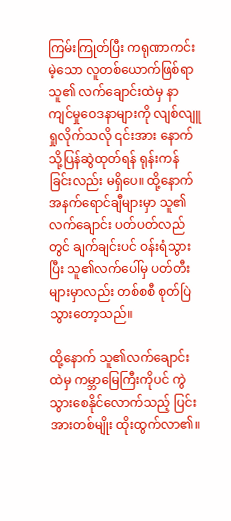ကြမ်းကြုတ်ပြီး ကရုဏာကင်းမဲ့သော လူတစ်ယောက်ဖြစ်ရာ သူ၏ လက်ချောင်းထဲမှ နာကျင်မှုဝေဒနာများကို လျစ်လျူရှုလိုက်သလို ၎င်းအား နောက်သို့ပြန်ဆွဲထုတ်ရန် ရုန်းကန်ခြင်းလည်း မရှိပေ။ ထို့နောက် အနက်ရောင်ချီများမှာ သူ၏လက်ချောင်း ပတ်ပတ်လည်တွင် ချက်ချင်းပင် ဝန်းရံသွားပြီး သူ၏လက်ပေါ်မှ ပတ်တီးများမှာလည်း တစ်စစီ စုတ်ပြဲသွားတော့သည်။

ထို့နောက် သူ၏လက်ချောင်းထဲမှ ကမ္ဘာမြေကြီးကိုပင် ကွဲသွားစေနိုင်လောက်သည့် ပြင်းအားတစ်မျိုး ထိုးထွက်လာ၏။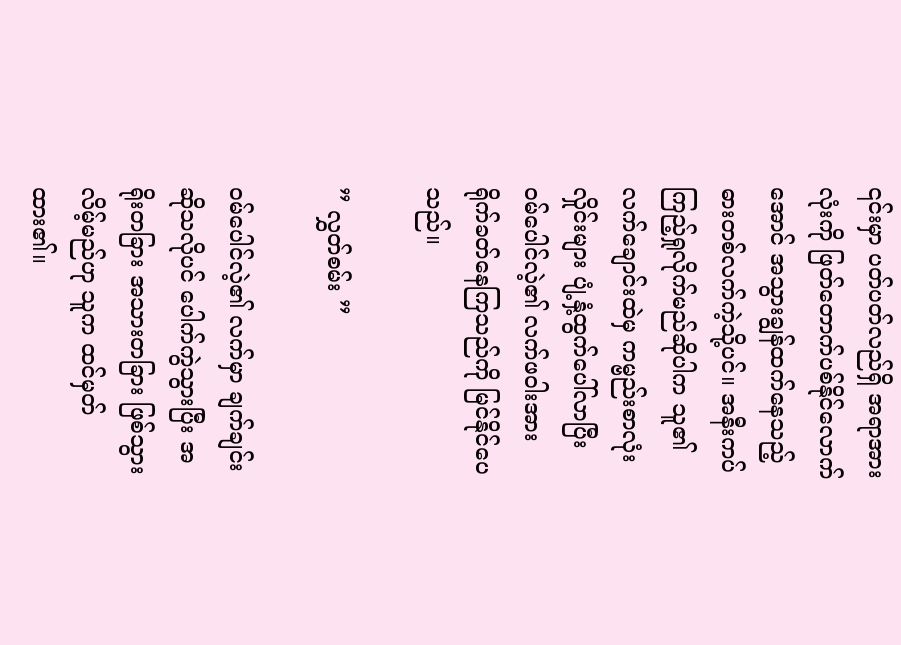၎င်းမှာ ပတ်ပတ်လည်ရှိ အရာအားလုံးကို ဖြတ်တောက်ပစ်နိုင်လောက်အောင် အသွားချွန်ထက်နေသည့် ဓားတစ်လက်ကဲ့သို့ပင်။ အနီးကပ် ကြည့်ရှုလိုက်မည်ဆိုပါက သူ၏လက်ချောင်းထဲမှ ကမ္ဗည်းစာလုံးလှိုင်းများ ပျံ့နှံ့ထွက်ပေါ်လာပြီး ဝမ်ပေါင်လဲ့၏ လက်ဖဝါးအား ရိုက်ခတ်နေကြသည်ကို မြင်နိုင်ပေသည်။

” လွှတ်စမ်း ”

ဝမ်ပေါင်လဲ့၏ လက်မှာ ချက်ချင်းဆိုသလိုပင် ပေါက်ကွဲသွားပြီး အရိုးတခြား အသားတခြား ဖြစ်သွားလိမ့်မည်ဟု သူက ထင်မှတ်ထား၏။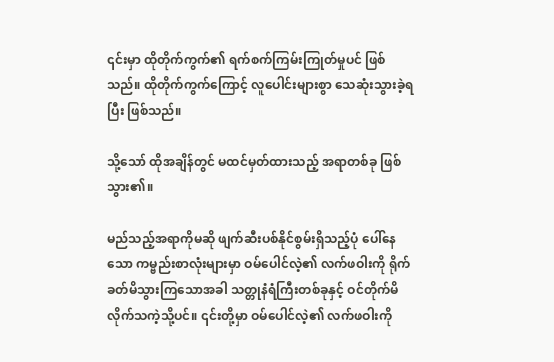၎င်းမှာ ထိုတိုက်ကွက်၏ ရက်စက်ကြမ်းကြုတ်မှုပင် ဖြစ်သည်။ ထိုတိုက်ကွက်ကြောင့် လူပေါင်းများစွာ သေဆုံးသွားခဲ့ရပြီး ဖြစ်သည်။

သို့သော် ထိုအချိန်တွင် မထင်မှတ်ထားသည့် အရာတစ်ခု ဖြစ်သွား၏။

မည်သည့်အရာကိုမဆို ဖျက်ဆီးပစ်နိုင်စွမ်းရှိသည့်ပုံ ပေါ်နေသော ကမ္ဗည်းစာလုံးများမှာ ဝမ်ပေါင်လဲ့၏ လက်ဖဝါးကို ရိုက်ခတ်မိသွားကြသောအခါ သတ္တုနံရံကြီးတစ်ခုနှင့် ဝင်တိုက်မိလိုက်သကဲ့သို့ပင်။ ၎င်းတို့မှာ ဝမ်ပေါင်လဲ့၏ လက်ဖဝါးကို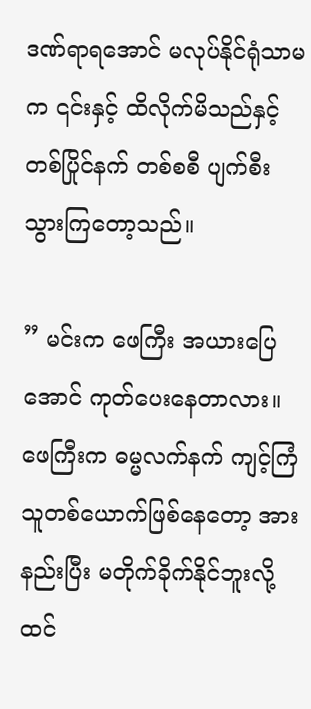ဒဏ်ရာရအောင် မလုပ်နိုင်ရုံသာမက ၎င်းနှင့် ထိလိုက်မိသည်နှင့် တစ်ပြိုင်နက် တစ်စစီ ပျက်စီးသွားကြတော့သည်။

” မင်းက ဖေကြီး အယားပြေအောင် ကုတ်ပေးနေတာလား။ ဖေကြီးက ဓမ္မလက်နက် ကျင့်ကြံသူတစ်ယောက်ဖြစ်နေတော့ အားနည်းပြီး မတိုက်ခိုက်နိုင်ဘူးလို့ ထင်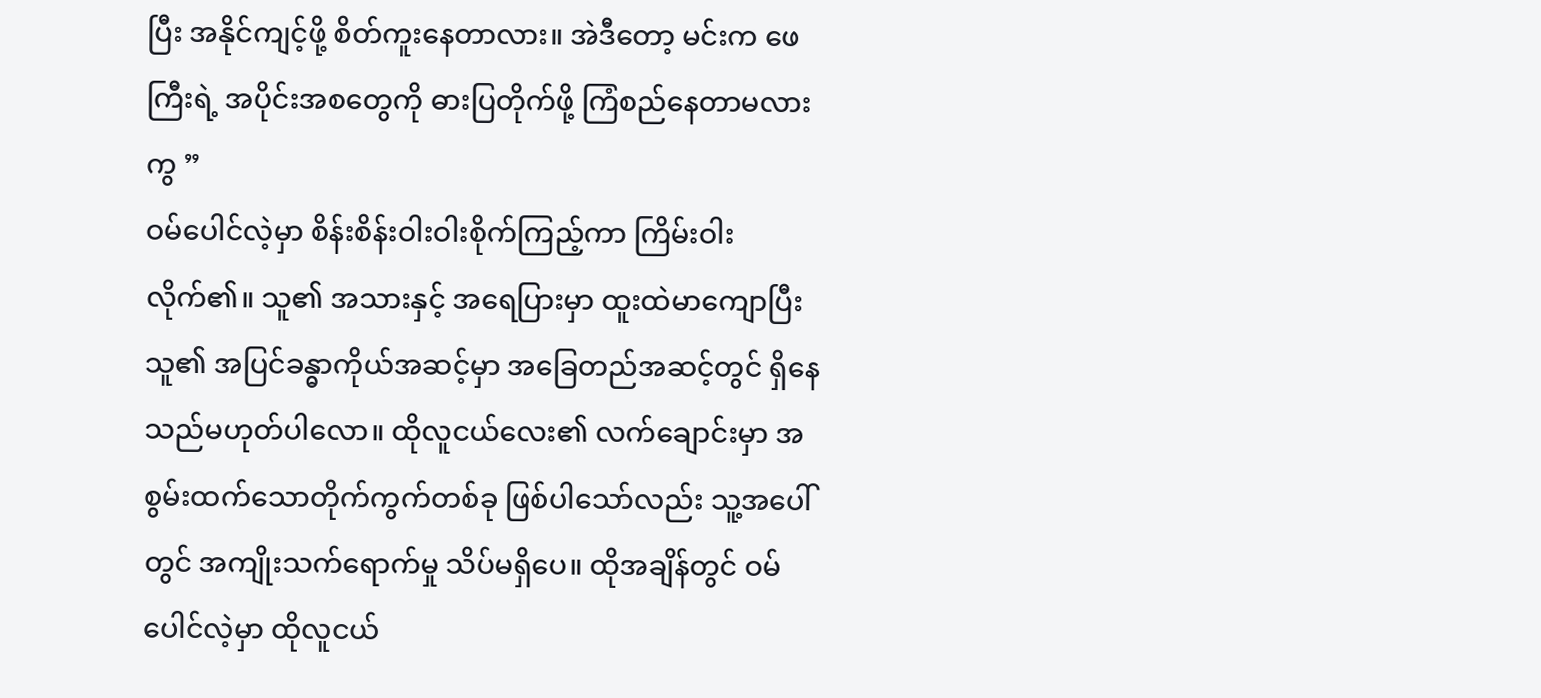ပြီး အနိုင်ကျင့်ဖို့ စိတ်ကူးနေတာလား။ အဲဒီတော့ မင်းက ဖေကြီးရဲ့ အပိုင်းအစတွေကို ဓားပြတိုက်ဖို့ ကြံစည်နေတာမလားကွ ”
ဝမ်ပေါင်လဲ့မှာ စိန်းစိန်းဝါးဝါးစိုက်ကြည့်ကာ ကြိမ်းဝါးလိုက်၏။ သူ၏ အသားနှင့် အရေပြားမှာ ထူးထဲမာကျောပြီး သူ၏ အပြင်ခန္ဓာကိုယ်အဆင့်မှာ အခြေတည်အဆင့်တွင် ရှိနေသည်မဟုတ်ပါလော။ ထိုလူငယ်လေး၏ လက်ချောင်းမှာ အစွမ်းထက်သောတိုက်ကွက်တစ်ခု ဖြစ်ပါသော်လည်း သူ့အပေါ်တွင် အကျိုးသက်ရောက်မှု သိပ်မရှိပေ။ ထိုအချိန်တွင် ဝမ်ပေါင်လဲ့မှာ ထိုလူငယ်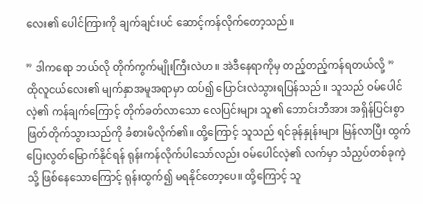လေး၏ ပေါင်ကြားကို ချက်ချင်းပင် ဆောင့်ကန်လိုက်တော့သည်။

” ဒါကရော ဘယ်လို တိုက်ကွက်မျိုးကြီးလဲဟ။ အဲဒီနေရာကိုမှ တည့်တည့်ကန်ရတယ်လို့ ”
ထိုလူငယ်လေး၏ မျက်နှာအမူအရာမှာ ထပ်၍ ပြောင်းလဲသွားရပြန်သည်။ သူသည် ဝမ်ပေါင်လဲ့၏ ကန်ချက်ကြောင့် တိုက်ခတ်လာသော လေပြင်းများ သူ၏ ဘောင်းဘီအား အရှိန်ပြင်းစွာ ဖြတ်တိုက်သွားသည်ကို ခံစားမိလိုက်၏။ ထို့ကြောင့် သူသည် ရင်ခုန်နှုန်းများ မြန်လာပြီး ထွက်ပြေးလွတ်မြောက်နိုင်ရန် ရုန်းကန်လိုက်ပါသော်လည်း ဝမ်ပေါင်လဲ့၏ လက်မှာ သံညှပ်တစ်ခုကဲ့သို့ ဖြစ်နေသောကြောင့် ရုန်းထွက်၍ မရနိုင်တော့ပေ။ ထို့ကြောင့် သူ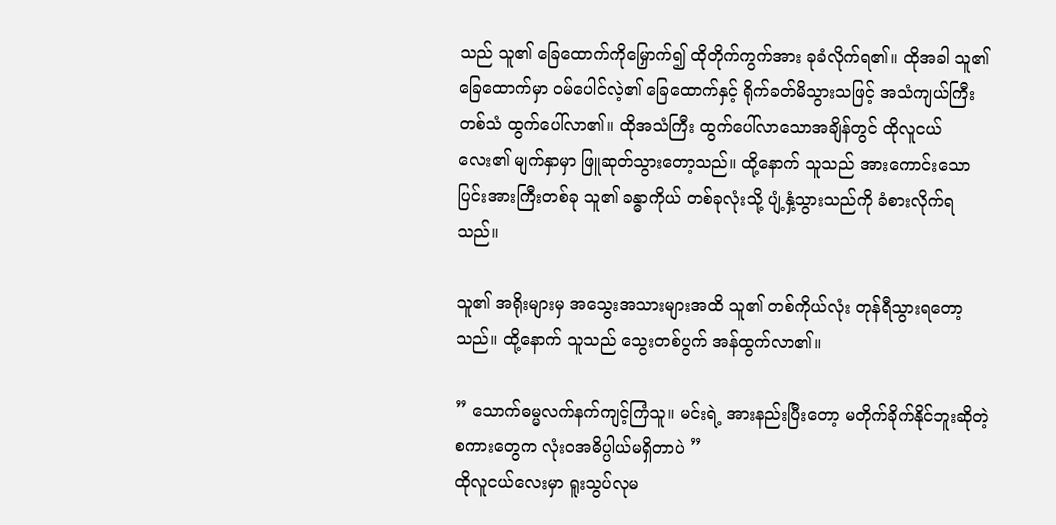သည် သူ၏ ခြေထောက်ကိုမြှောက်၍ ထိုတိုက်ကွက်အား ခုခံလိုက်ရ၏။ ထိုအခါ သူ၏ ခြေထောက်မှာ ဝမ်ပေါင်လဲ့၏ ခြေထောက်နှင့် ရိုက်ခတ်မိသွားသဖြင့် အသံကျယ်ကြီးတစ်သံ ထွက်ပေါ်လာ၏။ ထိုအသံကြီး ထွက်ပေါ်လာသောအချိန်တွင် ထိုလူငယ်လေး၏ မျက်နှာမှာ ဖြူဆုတ်သွားတော့သည်။ ထို့နောက် သူသည် အားကောင်းသော ပြင်းအားကြီးတစ်ခု သူ၏ ခန္ဓာကိုယ် တစ်ခုလုံးသို့ ပျံ့နှံ့သွားသည်ကို ခံစားလိုက်ရသည်။

သူ၏ အရိုးများမှ အသွေးအသားများအထိ သူ၏ တစ်ကိုယ်လုံး တုန်ရီသွားရတော့သည်။ ထို့နောက် သူသည် သွေးတစ်ပွက် အန်ထွက်လာ၏။

” သောက်ဓမ္မလက်နက်ကျင့်ကြံသူ။ မင်းရဲ့ အားနည်းပြီးတော့ မတိုက်ခိုက်နိုင်ဘူးဆိုတဲ့ စကားတွေက လုံးဝအဓိပ္ပါယ်မရှိတာပဲ ”
ထိုလူငယ်လေးမှာ ရူးသွပ်လုမ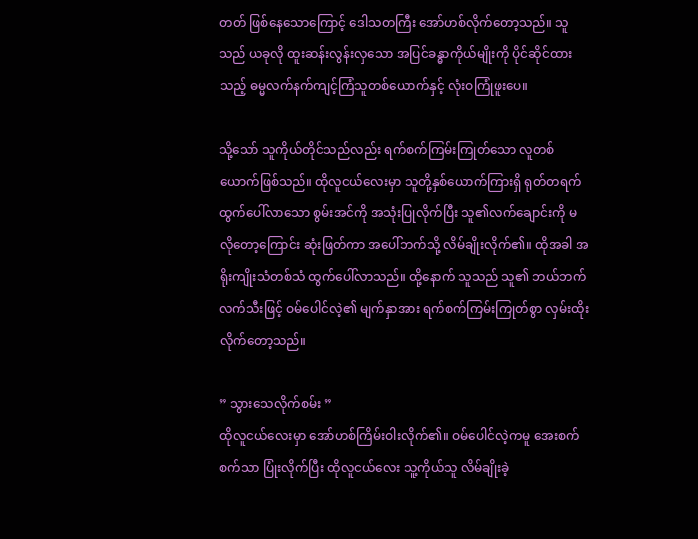တတ် ဖြစ်နေသောကြောင့် ဒေါသတကြီး အော်ဟစ်လိုက်တော့သည်။ သူသည် ယခုလို ထူးဆန်းလွန်းလှသော အပြင်ခန္ဓာကိုယ်မျိုးကို ပိုင်ဆိုင်ထားသည့် ဓမ္မလက်နက်ကျင့်ကြံသူတစ်ယောက်နှင့် လုံးဝကြုံဖူးပေ။

သို့သော် သူကိုယ်တိုင်သည်လည်း ရက်စက်ကြမ်းကြုတ်သော လူတစ်ယောက်ဖြစ်သည်။ ထိုလူငယ်လေးမှာ သူတို့နှစ်ယောက်ကြားရှိ ရုတ်တရက်ထွက်ပေါ်လာသော စွမ်းအင်ကို အသုံးပြုလိုက်ပြီး သူ၏လက်ချောင်းကို မလိုတော့ကြောင်း ဆုံးဖြတ်ကာ အပေါ်ဘက်သို့ လိမ်ချိုးလိုက်၏။ ထိုအခါ အရိုးကျိုးသံတစ်သံ ထွက်ပေါ်လာသည်။ ထို့နောက် သူသည် သူ၏ ဘယ်ဘက်လက်သီးဖြင့် ဝမ်ပေါင်လဲ့၏ မျက်နှာအား ရက်စက်ကြမ်းကြုတ်စွာ လှမ်းထိုးလိုက်တော့သည်။

” သွားသေလိုက်စမ်း ”
ထိုလူငယ်လေးမှာ အော်ဟစ်ကြိမ်းဝါးလိုက်၏။ ဝမ်ပေါင်လဲ့ကမူ အေးစက်စက်သာ ပြုံးလိုက်ပြီး ထိုလူငယ်လေး သူ့ကိုယ်သူ လိမ်ချိုးခဲ့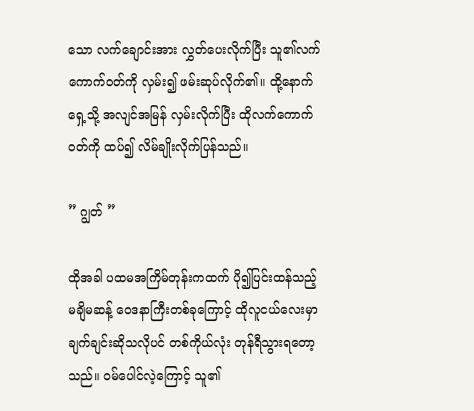သော လက်ချောင်းအား လွှတ်ပေးလိုက်ပြီး သူ၏လက်ကောက်ဝတ်ကို လှမ်း၍ ဖမ်းဆုပ်လိုက်၏။ ထို့နောက် ရှေ့သို့ အလျင်အမြန် လှမ်းလိုက်ပြီး ထိုလက်ကောက်ဝတ်ကို ထပ်၍ လိမ်ချိုးလိုက်ပြန်သည်။

” ဂျွတ် ”

ထိုအခါ ပထမအကြိမ်တုန်းကထက် ပို၍ပြင်းထန်သည့် မချိမဆန့် ဝေဒနာကြီးတစ်ခုကြောင့် ထိုလူငယ်လေးမှာ ချက်ချင်းဆိုသလိုပင် တစ်ကိုယ်လုံး တုန်ရီသွားရတော့သည်။ ဝမ်ပေါင်လဲ့ကြောင့် သူ၏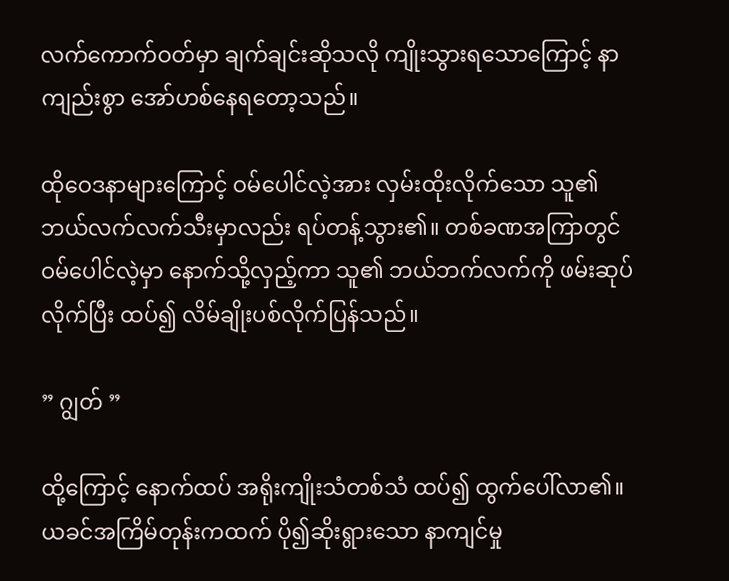လက်ကောက်ဝတ်မှာ ချက်ချင်းဆိုသလို ကျိုးသွားရသောကြောင့် နာကျည်းစွာ အော်ဟစ်နေရတော့သည်။

ထိုဝေဒနာများကြောင့် ဝမ်ပေါင်လဲ့အား လှမ်းထိုးလိုက်သော သူ၏ ဘယ်လက်လက်သီးမှာလည်း ရပ်တန့်သွား၏။ တစ်ခဏအကြာတွင် ဝမ်ပေါင်လဲ့မှာ နောက်သို့လှည့်ကာ သူ၏ ဘယ်ဘက်လက်ကို ဖမ်းဆုပ်လိုက်ပြီး ထပ်၍ လိမ်ချိုးပစ်လိုက်ပြန်သည်။

” ဂျွတ် ”

ထို့ကြောင့် နောက်ထပ် အရိုးကျိုးသံတစ်သံ ထပ်၍ ထွက်ပေါ်လာ၏။ ယခင်အကြိမ်တုန်းကထက် ပို၍ဆိုးရွားသော နာကျင်မှု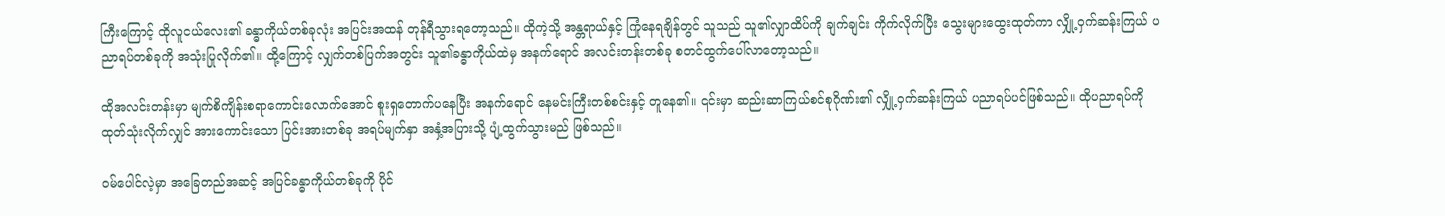ကြီးကြောင့် ထိုလူငယ်လေး၏ ခန္ဓာကိုယ်တစ်ခုလုံး အပြင်းအထန် တုန်ရီသွားရတော့သည်။ ထိုကဲ့သို့ အန္တရာယ်နှင့် ကြုံနေရချိန်တွင် သူသည် သူ၏လျှာထိပ်ကို ချက်ချင်း ကိုက်လိုက်ပြီး သွေးများထွေးထုတ်ကာ လျှို့ဝှက်ဆန်းကြယ် ပညာရပ်တစ်ခုကို အသုံးပြုလိုက်၏။ ထို့ကြောင့် လျှက်တစ်ပြက်အတွင်း သူ၏ခန္ဓာကိုယ်ထဲမှ အနက်ရောင် အလင်းတန်းတစ်ခု စတင်ထွက်ပေါ်လာတော့သည်။

ထိုအလင်းတန်းမှာ မျက်စိကျိန်းစရာကောင်းလောက်အောင် စူးရှတောက်ပနေပြီး အနက်ရောင် နေမင်းကြီးတစ်စင်းနှင့် တူနေ၏။ ၎င်းမှာ ဆည်းဆာကြယ်စင်စုဂိုဏ်း၏ လျှို့ဝှက်ဆန်းကြယ် ပညာရပ်ပင်ဖြစ်သည်။ ထိုပညာရပ်ကို ထုတ်သုံးလိုက်လျှင် အားကောင်းသော ပြင်းအားတစ်ခု အရပ်မျက်နှာ အနှံ့အပြားသို့ ပျံ့ထွက်သွားမည် ဖြစ်သည်။

ဝမ်ပေါင်လဲ့မှာ အခြေတည်အဆင့် အပြင်ခန္ဓာကိုယ်တစ်ခုကို ပိုင်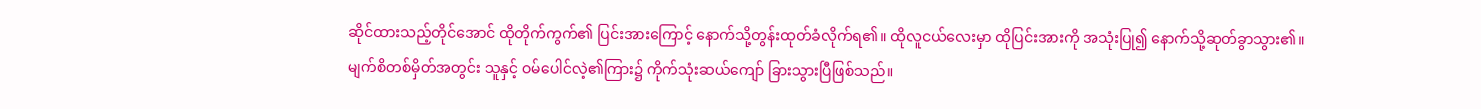ဆိုင်ထားသည့်တိုင်အောင် ထိုတိုက်ကွက်၏ ပြင်းအားကြောင့် နောက်သို့တွန်းထုတ်ခံလိုက်ရ၏။ ထိုလူငယ်လေးမှာ ထိုပြင်းအားကို အသုံးပြု၍ နောက်သို့ဆုတ်ခွာသွား၏။ မျက်စိတစ်မှိတ်အတွင်း သူနှင့် ဝမ်ပေါင်လဲ့၏ကြား၌ ကိုက်သုံးဆယ်ကျော် ခြားသွားပြီဖြစ်သည်။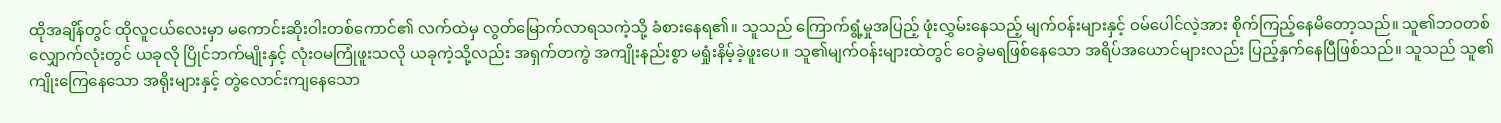ထိုအချိန်တွင် ထိုလူငယ်လေးမှာ မကောင်းဆိုးဝါးတစ်ကောင်၏ လက်ထဲမှ လွတ်မြောက်လာရသကဲ့သို့ ခံစားနေရ၏။ သူသည် ကြောက်ရွံ့မှုအပြည့် ဖုံးလွှမ်းနေသည့် မျက်ဝန်းများနှင့် ဝမ်ပေါင်လဲ့အား စိုက်ကြည့်နေမိတော့သည်။ သူ၏ဘဝတစ်လျှောက်လုံးတွင် ယခုလို ပြိုင်ဘက်မျိုးနှင့် လုံးဝမကြုံဖူးသလို ယခုကဲ့သို့လည်း အရှက်တကွဲ အကျိုးနည်းစွာ မရှုံးနိမ့်ခဲ့ဖူးပေ။ သူ၏မျက်ဝန်းများထဲတွင် ဝေခွဲမရဖြစ်နေသော အရိပ်အယောင်များလည်း ပြည့်နှက်နေပြီဖြစ်သည်။ သူသည် သူ၏ ကျိုးကြေနေသော အရိုးများနှင့် တွဲလောင်းကျနေသော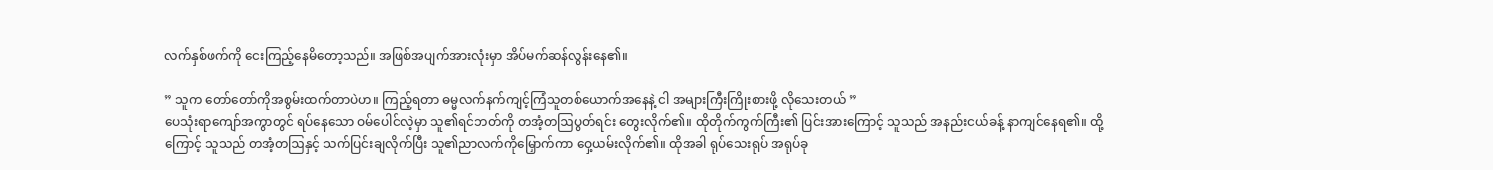လက်နှစ်ဖက်ကို ငေးကြည့်နေမိတော့သည်။ အဖြစ်အပျက်အားလုံးမှာ အိပ်မက်ဆန်လွန်းနေ၏။

” သူက တော်တော်ကိုအစွမ်းထက်တာပဲဟ။ ကြည့်ရတာ ဓမ္မလက်နက်ကျင့်ကြံသူတစ်ယောက်အနေနဲ့ ငါ အများကြီးကြိုးစားဖို့ လိုသေးတယ် ”
ပေသုံးရာကျော်အကွာတွင် ရပ်နေသော ဝမ်ပေါင်လဲ့မှာ သူ၏ရင်ဘတ်ကို တအံ့တဩပွတ်ရင်း တွေးလိုက်၏။ ထိုတိုက်ကွက်ကြီး၏ ပြင်းအားကြောင့် သူသည် အနည်းငယ်ခန့် နာကျင်နေရ၏။ ထို့ကြောင့် သူသည် တအံ့တဩနှင့် သက်ပြင်းချလိုက်ပြီး သူ၏ညာလက်ကိုမြှောက်ကာ ဝှေ့ယမ်းလိုက်၏။ ထိုအခါ ရုပ်သေးရုပ် အရုပ်ခု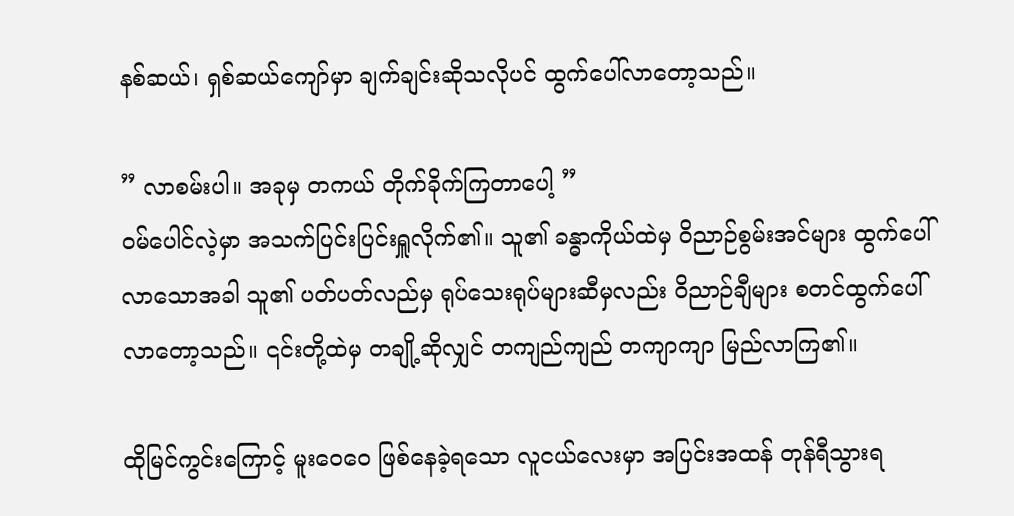နစ်ဆယ်၊ ရှစ်ဆယ်ကျော်မှာ ချက်ချင်းဆိုသလိုပင် ထွက်ပေါ်လာတော့သည်။

” လာစမ်းပါ။ အခုမှ တကယ် တိုက်ခိုက်ကြတာပေါ့ ”
ဝမ်ပေါင်လဲ့မှာ အသက်ပြင်းပြင်းရှူလိုက်၏။ သူ၏ ခန္ဓာကိုယ်ထဲမှ ဝိညာဉ်စွမ်းအင်များ ထွက်ပေါ်လာသောအခါ သူ၏ ပတ်ပတ်လည်မှ ရုပ်သေးရုပ်များဆီမှလည်း ဝိညာဉ်ချီများ စတင်ထွက်ပေါ်လာတော့သည်။ ၎င်းတို့ထဲမှ တချို့ဆိုလျှင် တကျည်ကျည် တကျာကျာ မြည်လာကြ၏။

ထိုမြင်ကွင်းကြောင့် မူးဝေဝေ ဖြစ်နေခဲ့ရသော လူငယ်လေးမှာ အပြင်းအထန် တုန်ရီသွားရ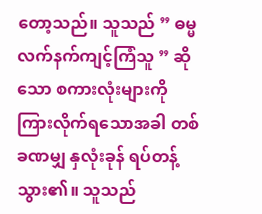တော့သည်။ သူသည် ” ဓမ္မလက်နက်ကျင့်ကြံသူ ” ဆိုသော စကားလုံးများကို ကြားလိုက်ရသောအခါ တစ်ခဏမျှ နှလုံးခုန် ရပ်တန့်သွား၏။ သူသည်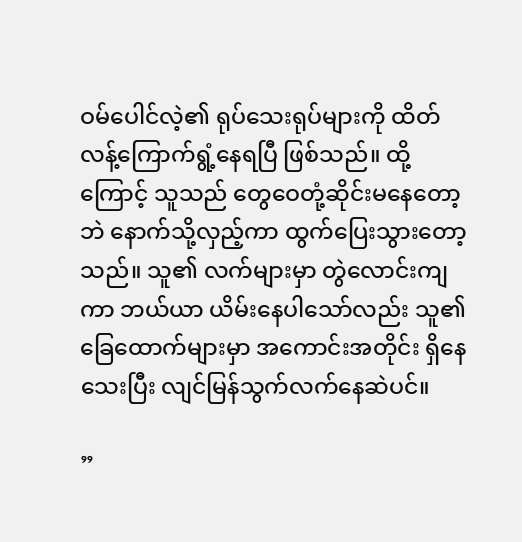ဝမ်ပေါင်လဲ့၏ ရုပ်သေးရုပ်များကို ထိတ်လန့်ကြောက်ရွံ့နေရပြီ ဖြစ်သည်။ ထို့ကြောင့် သူသည် တွေဝေတုံ့ဆိုင်းမနေတော့ဘဲ နောက်သို့လှည့်ကာ ထွက်ပြေးသွားတော့သည်။ သူ၏ လက်များမှာ တွဲလောင်းကျကာ ဘယ်ယာ ယိမ်းနေပါသော်လည်း သူ၏ခြေထောက်များမှာ အကောင်းအတိုင်း ရှိနေသေးပြီး လျင်မြန်သွက်လက်နေဆဲပင်။

”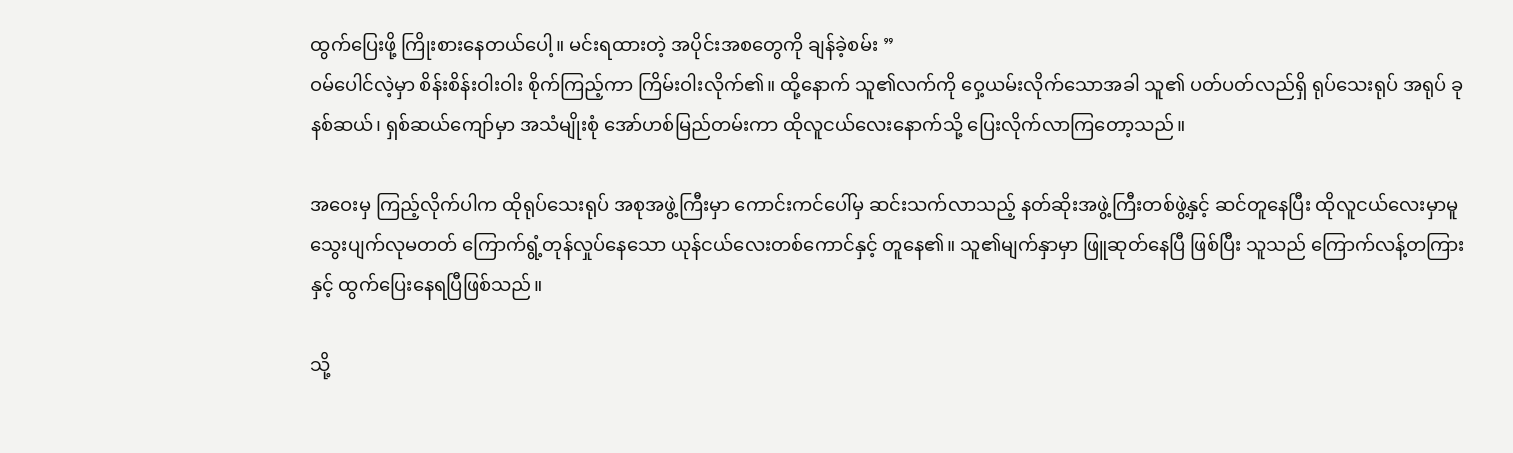ထွက်ပြေးဖို့ ကြိုးစားနေတယ်ပေါ့။ မင်းရထားတဲ့ အပိုင်းအစတွေကို ချန်ခဲ့စမ်း ”
ဝမ်ပေါင်လဲ့မှာ စိန်းစိန်းဝါးဝါး စိုက်ကြည့်ကာ ကြိမ်းဝါးလိုက်၏။ ထို့နောက် သူ၏လက်ကို ဝှေ့ယမ်းလိုက်သောအခါ သူ၏ ပတ်ပတ်လည်ရှိ ရုပ်သေးရုပ် အရုပ် ခုနစ်ဆယ်၊ ရှစ်ဆယ်ကျော်မှာ အသံမျိုးစုံ အော်ဟစ်မြည်တမ်းကာ ထိုလူငယ်လေးနောက်သို့ ပြေးလိုက်လာကြတော့သည်။

အဝေးမှ ကြည့်လိုက်ပါက ထိုရုပ်သေးရုပ် အစုအဖွဲ့ကြီးမှာ ကောင်းကင်ပေါ်မှ ဆင်းသက်လာသည့် နတ်ဆိုးအဖွဲ့ကြီးတစ်ဖွဲ့နှင့် ဆင်တူနေပြီး ထိုလူငယ်လေးမှာမူ သွေးပျက်လုမတတ် ကြောက်ရွံ့တုန်လှုပ်နေသော ယုန်ငယ်လေးတစ်ကောင်နှင့် တူနေ၏။ သူ၏မျက်နှာမှာ ဖြူဆုတ်နေပြီ ဖြစ်ပြီး သူသည် ကြောက်လန့်တကြားနှင့် ထွက်ပြေးနေရပြီဖြစ်သည်။

သို့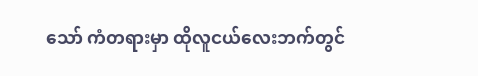သော် ကံတရားမှာ ထိုလူငယ်လေးဘက်တွင်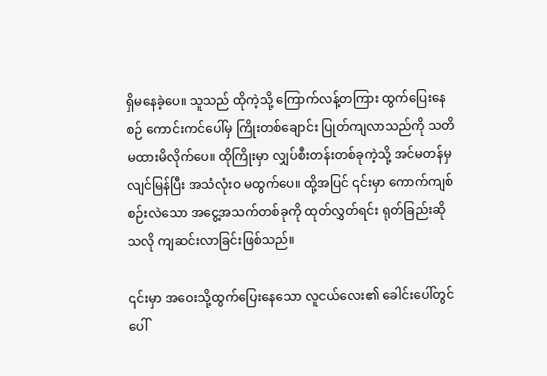ရှိမနေခဲ့ပေ။ သူသည် ထိုကဲ့သို့ ကြောက်လန့်တကြား ထွက်ပြေးနေစဉ် ကောင်းကင်ပေါ်မှ ကြိုးတစ်ချောင်း ပြုတ်ကျလာသည်ကို သတိမထားမိလိုက်ပေ။ ထိုကြိုးမှာ လျှပ်စီးတန်းတစ်ခုကဲ့သို့ အင်မတန်မှ လျင်မြန်ပြီး အသံလုံးဝ မထွက်ပေ။ ထို့အပြင် ၎င်းမှာ ကောက်ကျစ်စဉ်းလဲသော အငွေ့အသက်တစ်ခုကို ထုတ်လွှတ်ရင်း ရုတ်ခြည်းဆိုသလို ကျဆင်းလာခြင်းဖြစ်သည်။

၎င်းမှာ အဝေးသို့ထွက်ပြေးနေသော လူငယ်လေး၏ ခေါင်းပေါ်တွင် ပေါ်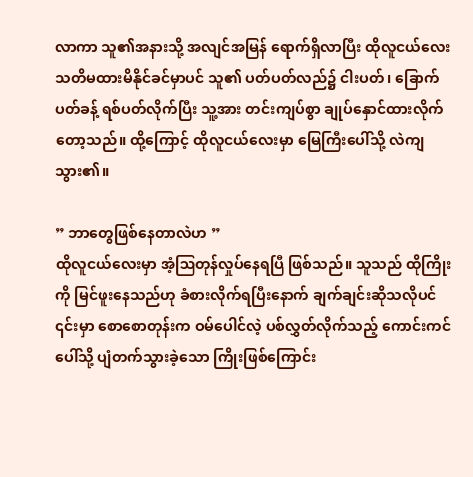လာကာ သူ၏အနားသို့ အလျင်အမြန် ရောက်ရှိလာပြီး ထိုလူငယ်လေး သတိမထားမိနိုင်ခင်မှာပင် သူ၏ ပတ်ပတ်လည်၌ ငါးပတ်၊ ခြောက်ပတ်ခန့် ရစ်ပတ်လိုက်ပြီး သူ့အား တင်းကျပ်စွာ ချုပ်နှောင်ထားလိုက်တော့သည်။ ထို့ကြောင့် ထိုလူငယ်လေးမှာ မြေကြီးပေါ်သို့ လဲကျသွား၏။

” ဘာတွေဖြစ်နေတာလဲဟ ”
ထိုလူငယ်လေးမှာ အံ့ဩတုန်လှုပ်နေရပြီ ဖြစ်သည်။ သူသည် ထိုကြိုးကို မြင်ဖူးနေသည်ဟု ခံစားလိုက်ရပြီးနောက် ချက်ချင်းဆိုသလိုပင် ၎င်းမှာ စောစောတုန်းက ဝမ်ပေါင်လဲ့ ပစ်လွှတ်လိုက်သည့် ကောင်းကင်ပေါ်သို့ ပျံတက်သွားခဲ့သော ကြိုးဖြစ်ကြောင်း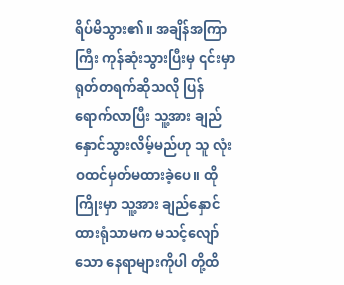ရိပ်မိသွား၏။ အချိန်အကြာကြီး ကုန်ဆုံးသွားပြီးမှ ၎င်းမှာ ရုတ်တရက်ဆိုသလို ပြန်ရောက်လာပြီး သူ့အား ချည်နှောင်သွားလိမ့်မည်ဟု သူ လုံးဝထင်မှတ်မထားခဲ့ပေ။ ထိုကြိုးမှာ သူ့အား ချည်နှောင်ထားရုံသာမက မသင့်လျော်သော နေရာများကိုပါ တို့ထိ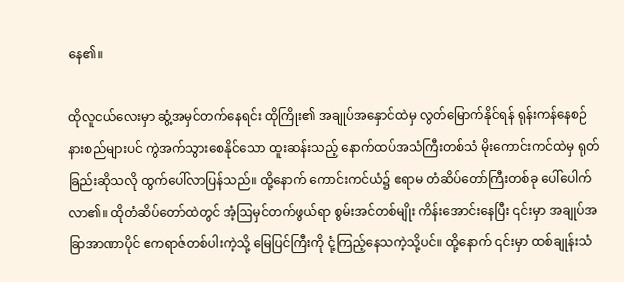နေ၏။

ထိုလူငယ်လေးမှာ ဆွံ့အမှင်တက်နေရင်း ထိုကြိုး၏ အချုပ်အနှောင်ထဲမှ လွတ်မြောက်နိုင်ရန် ရုန်းကန်နေစဉ် နားစည်များပင် ကွဲအက်သွားစေနိုင်သော ထူးဆန်းသည့် နောက်ထပ်အသံကြီးတစ်သံ မိုးကောင်းကင်ထဲမှ ရုတ်ခြည်းဆိုသလို ထွက်ပေါ်လာပြန်သည်။ ထို့နောက် ကောင်းကင်ယံ၌ ဧရာမ တံဆိပ်တော်ကြီးတစ်ခု ပေါ်ပေါက်လာ၏။ ထိုတံဆိပ်တော်ထဲတွင် အံ့ဩမှင်တက်ဖွယ်ရာ စွမ်းအင်တစ်မျိုး ကိန်းအောင်းနေပြီး ၎င်းမှာ အချုပ်အခြာအာဏာပိုင် ဧကရာဇ်တစ်ပါးကဲ့သို့ မြေပြင်ကြီးကို ငုံ့ကြည့်နေသကဲ့သို့ပင်။ ထို့နောက် ၎င်းမှာ ထစ်ချုန်းသံ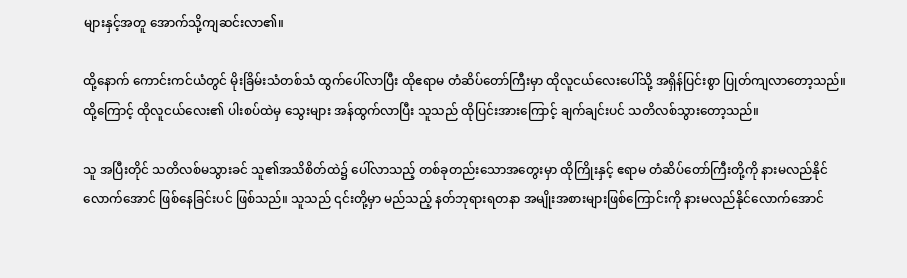များနှင့်အတူ အောက်သို့ကျဆင်းလာ၏။

ထို့နောက် ကောင်းကင်ယံတွင် မိုးခြိမ်းသံတစ်သံ ထွက်ပေါ်လာပြီး ထိုဧရာမ တံဆိပ်တော်ကြီးမှာ ထိုလူငယ်လေးပေါ်သို့ အရှိန်ပြင်းစွာ ပြုတ်ကျလာတော့သည်။ ထို့ကြောင့် ထိုလူငယ်လေး၏ ပါးစပ်ထဲမှ သွေးများ အန်ထွက်လာပြီး သူသည် ထိုပြင်းအားကြောင့် ချက်ချင်းပင် သတိလစ်သွားတော့သည်။

သူ အပြီးတိုင် သတိလစ်မသွားခင် သူ၏အသိစိတ်ထဲ၌ ပေါ်လာသည့် တစ်ခုတည်းသောအတွေးမှာ ထိုကြိုးနှင့် ဧရာမ တံဆိပ်တော်ကြီးတို့ကို နားမလည်နိုင်လောက်အောင် ဖြစ်နေခြင်းပင် ဖြစ်သည်။ သူသည် ၎င်းတို့မှာ မည်သည့် နတ်ဘုရားရတနာ အမျိုးအစားများဖြစ်ကြောင်းကို နားမလည်နိုင်လောက်အောင်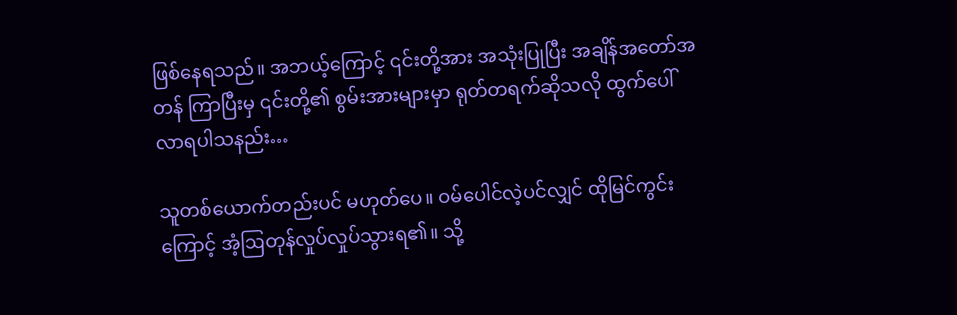ဖြစ်နေရသည်။ အဘယ့်ကြောင့် ၎င်းတို့အား အသုံးပြုပြီး အ‌ချိန်အတော်အတန် ကြာပြီးမှ ၎င်းတို့၏ စွမ်းအားများမှာ ရုတ်တရက်ဆိုသလို ထွက်ပေါ်လာရပါသနည်း…

သူတစ်ယောက်တည်းပင် မဟုတ်ပေ။ ဝမ်ပေါင်လဲ့ပင်လျှင် ထိုမြင်ကွင်းကြောင့် အံ့ဩတုန်လှုပ်လှုပ်သွားရ၏။ သို့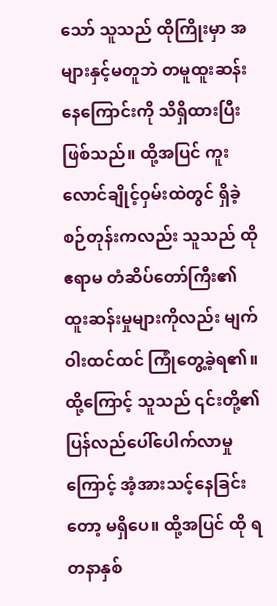သော် သူသည် ထိုကြိုးမှာ အများနှင့်မတူဘဲ တမူထူးဆန်းနေကြောင်းကို သိရှိထားပြီးဖြစ်သည်။ ထို့အပြင် ကူးလောင်ချိုင့်ဝှမ်းထဲတွင် ရှိခဲ့စဉ်တုန်းကလည်း သူသည် ထို ဧရာမ တံဆိပ်တော်ကြီး၏ ထူးဆန်းမှုများကိုလည်း မျက်ဝါးထင်ထင် ကြုံတွေ့ခဲ့ရ၏။ ထို့ကြောင့် သူသည် ၎င်းတို့၏ ပြန်လည်ပေါ်ပေါက်လာမှုကြောင့် အံ့အားသင့်နေခြင်းတော့ မရှိပေ။ ထို့အပြင် ထို ရတနာနှစ်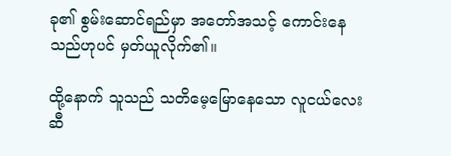ခု၏ စွမ်းဆောင်ရည်မှာ အတော်အသင့် ကောင်းနေသည်ဟုပင် မှတ်ယူလိုက်၏။

ထို့နောက် သူသည် သတိမေ့မြောနေသော လူငယ်လေးဆီ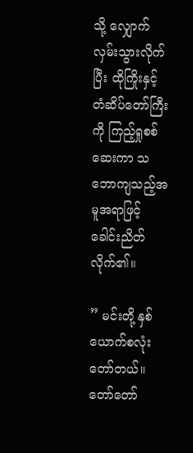သို့ လျှောက်လှမ်းသွားလိုက်ပြီး ထိုကြိုးနှင့် တံဆိပ်တော်ကြီးကို ကြည့်ရှုစစ်ဆေးကာ သဘောကျသည့်အမူအရာဖြင့် ခေါင်းညိတ်လိုက်၏။

” မင်းတို့ နှစ်ယောက်စလုံး တော်တယ်။ တော်တော်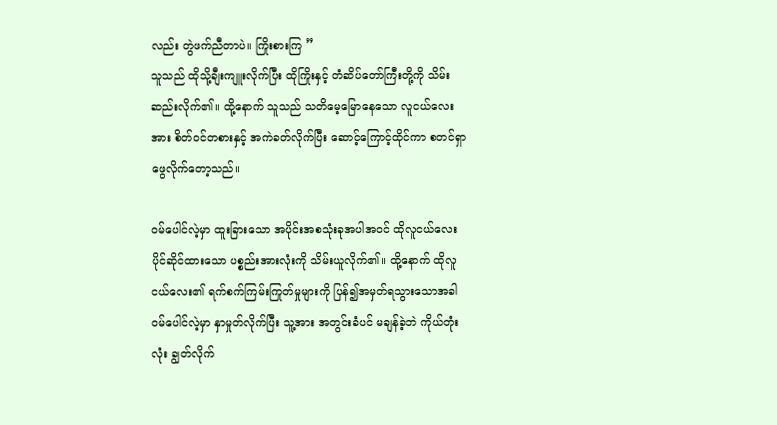လည်း တွဲဖက်ညီတာပဲ။ ကြိုးစားကြ ”
သူသည် ထိုသို့ချီးကျူးလိုက်ပြီး ထိုကြိုးနှင့် တံဆိပ်တော်ကြီးတို့ကို သိမ်းဆည်းလိုက်၏။ ထို့နောက် သူသည် သတိမေ့မြောနေသော လူငယ်လေးအား စိတ်ဝင်တစားနှင့် အကဲခတ်လိုက်ပြီး ဆောင့်ကြောင့်ထိုင်ကာ စတင်ရှာဖွေလိုက်တော့သည်။

ဝမ်ပေါင်လဲ့မှာ ထူးခြားသော အပိုင်းအစသုံးခုအပါအဝင် ထိုလူငယ်လေး ပိုင်ဆိုင်ထားသော ပစ္စည်းအားလုံးကို သိမ်းယူလိုက်၏။ ထို့နောက် ထိုလူငယ်လေး၏ ရက်စက်ကြမ်းကြုတ်မှုများကို ပြန်၍အမှတ်ရသွားသောအခါ ဝမ်ပေါင်လဲ့မှာ နှာမှုတ်လိုက်ပြီး သူ့အား အတွင်းခံပင် မချန်ခဲ့ဘဲ ကိုယ်တုံးလုံး ချွတ်လိုက်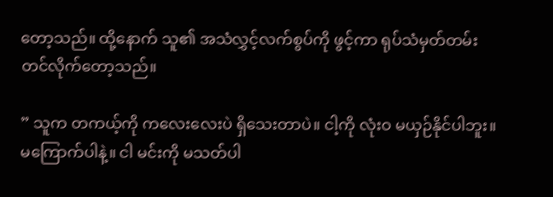တော့သည်။ ထို့နောက် သူ၏ အသံလွှင့်လက်စွပ်ကို ဖွင့်ကာ ရုပ်သံမှတ်တမ်းတင်လိုက်တော့သည်။

” သူက တကယ့်ကို ကလေးလေးပဲ ရှိသေးတာပဲ။ ငါ့ကို လုံးဝ မယှဉ်နိုင်ပါဘူး။ မကြောက်ပါနဲ့။ ငါ မင်းကို မသတ်ပါ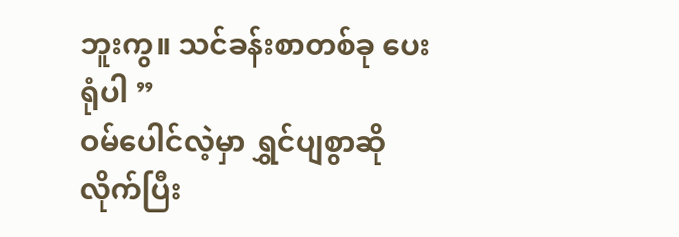ဘူးကွ။ သင်ခန်းစာတစ်ခု ပေးရုံပါ ”
ဝမ်ပေါင်လဲ့မှာ ရွှင်ပျစွာဆိုလိုက်ပြီး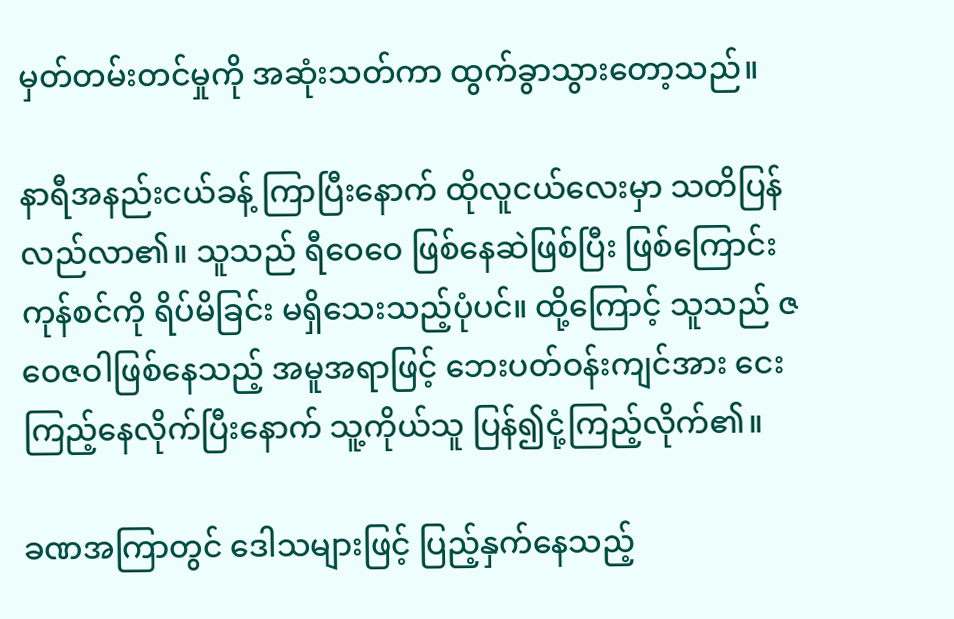မှတ်တမ်းတင်မှုကို အဆုံးသတ်ကာ ထွက်ခွာသွားတော့သည်။

နာရီအနည်းငယ်ခန့် ကြာပြီးနောက် ထိုလူငယ်လေးမှာ သတိပြန်လည်လာ၏။ သူသည် ရီဝေဝေ ဖြစ်နေဆဲဖြစ်ပြီး ဖြစ်ကြောင်းကုန်စင်ကို ရိပ်မိခြင်း မရှိသေးသည့်ပုံပင်။ ထို့ကြောင့် သူသည် ဇဝေဇဝါဖြစ်နေသည့် အမူအရာဖြင့် ဘေးပတ်ဝန်းကျင်အား ငေးကြည့်နေလိုက်ပြီးနောက် သူ့ကိုယ်သူ ပြန်၍ငုံ့ကြည့်လိုက်၏။

ခဏအကြာတွင် ဒေါသများဖြင့် ပြည့်နှက်နေသည့်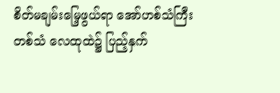စိတ်မချမ်းမြေ့ဖွယ်ရာ အော်ဟစ်သံကြီးတစ်သံ လေထုထဲ၌ ပြည့်နှက်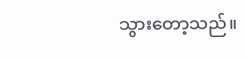သွားတော့သည်။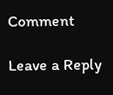Comment

Leave a Reply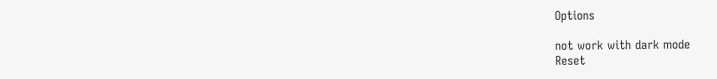Options

not work with dark mode
Reset